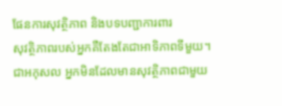ផែនការសុវត្ថិភាព និងបទបញ្ជាការពារ
សុវត្ថិភាពរបស់អ្នកគឺតែងតែជាអាទិភាពទីមួយ។ ជាអកុសល អ្នកមិនដែលមានសុវត្ថិភាពជាមួយ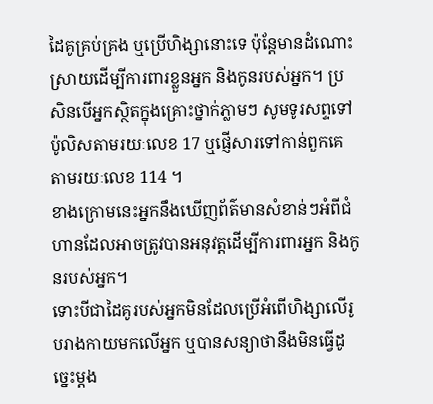ដៃគូគ្រប់គ្រង ឬប្រើហិង្សានោះទេ ប៉ុន្តែមានដំណោះស្រាយដើម្បីការពារខ្លួនអ្នក និងកូនរបស់អ្នក។ ប្រសិនបើអ្នកស្ថិតក្នុងគ្រោះថ្នាក់ភ្លាមៗ សូមទូរសព្ទទៅប៉ូលិសតាមរយៈលេខ 17 ឬផ្ញើសារទៅកាន់ពួកគេតាមរយៈលេខ 114 ។
ខាងក្រោមនេះអ្នកនឹងឃើញព័ត៌មានសំខាន់ៗអំពីជំហានដែលអាចត្រូវបានអនុវត្តដើម្បីការពារអ្នក និងកូនរបស់អ្នក។
ទោះបីជាដៃគូរបស់អ្នកមិនដែលប្រើអំពើហិង្សាលើរូបរាងកាយមកលើអ្នក ឬបានសន្យាថានឹងមិនធ្វើដូច្នេះម្តង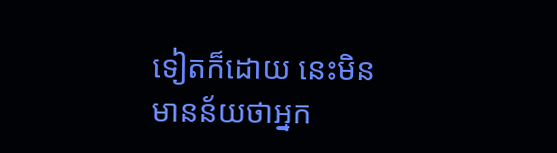ទៀតក៏ដោយ នេះមិនមានន័យថាអ្នក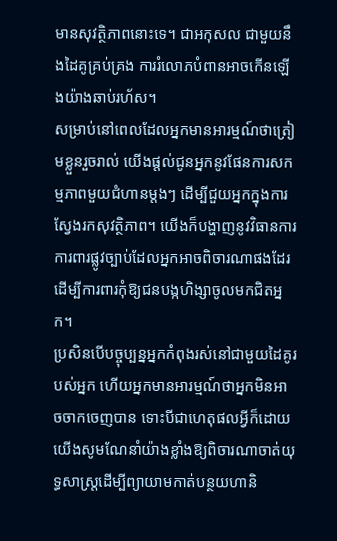មានសុវត្ថិភាពនោះទេ។ ជាអកុសល ជាមួយនឹងដៃគូគ្រប់គ្រង ការរំលោភបំពានអាចកើនឡើងយ៉ាងឆាប់រហ័ស។
សម្រាប់នៅពេលដែលអ្នកមានអារម្មណ៍ថាត្រៀមខ្លួនរួចរាល់ យើងផ្តល់ជូនអ្នកនូវផែនការសកម្មភាពមួយជំហានម្តងៗ ដើម្បីជួយអ្នកក្នុងការស្វែងរកសុវត្ថិភាព។ យើងក៏បង្ហាញនូវវិធានការការពារផ្លូវច្បាប់ដែលអ្នកអាចពិចារណាផងដែរ ដើម្បីការពារកុំឱ្យជនបង្កហិង្សាចូលមកជិតអ្នក។
ប្រសិនបើបច្ចុប្បន្នអ្នកកំពុងរស់នៅជាមួយដៃគូរបស់អ្នក ហើយអ្នកមានអារម្មណ៍ថាអ្នកមិនអាចចាកចេញបាន ទោះបីជាហេតុផលអ្វីក៏ដោយ យើងសូមណែនាំយ៉ាងខ្លាំងឱ្យពិចារណាចាត់យុទ្ធសាស្ត្រដើម្បីព្យាយាមកាត់បន្ថយហានិ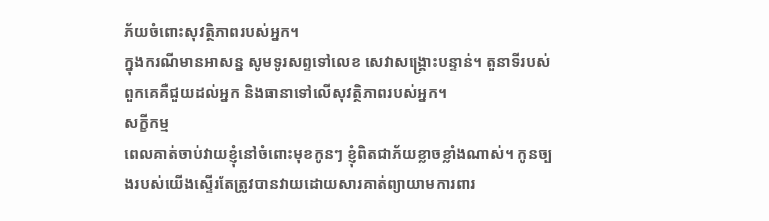ភ័យចំពោះសុវត្ថិភាពរបស់អ្នក។
ក្នុងករណីមានអាសន្ន សូមទូរសព្ទទៅលេខ សេវាសង្គ្រោះបន្ទាន់។ តួនាទីរបស់ពួកគេគឺជួយដល់អ្នក និងធានាទៅលើសុវត្ថិភាពរបស់អ្នក។
សក្ខីកម្ម
ពេលគាត់ចាប់វាយខ្ញុំនៅចំពោះមុខកូនៗ ខ្ញុំពិតជាភ័យខ្លាចខ្លាំងណាស់។ កូនច្បងរបស់យើងស្ទើរតែត្រូវបានវាយដោយសារគាត់ព្យាយាមការពារ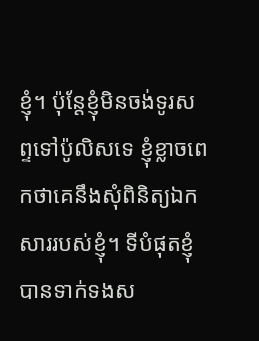ខ្ញុំ។ ប៉ុន្តែខ្ញុំមិនចង់ទូរសព្ទទៅប៉ូលិសទេ ខ្ញុំខ្លាចពេកថាគេនឹងសុំពិនិត្យឯកសាររបស់ខ្ញុំ។ ទីបំផុតខ្ញុំបានទាក់ទងស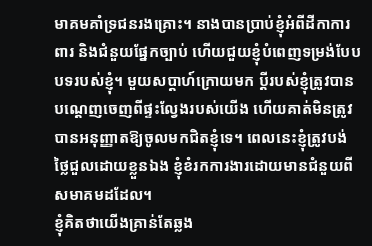មាគមគាំទ្រជនរងគ្រោះ។ នាងបានប្រាប់ខ្ញុំអំពីដីកាការពារ និងជំនួយផ្នែកច្បាប់ ហើយជួយខ្ញុំបំពេញទម្រង់បែបបទរបស់ខ្ញុំ។ មួយសប្តាហ៍ក្រោយមក ប្តីរបស់ខ្ញុំត្រូវបានបណ្តេញចេញពីផ្ទះល្វែងរបស់យើង ហើយគាត់មិនត្រូវបានអនុញ្ញាតឱ្យចូលមកជិតខ្ញុំទេ។ ពេលនេះខ្ញុំត្រូវបង់ថ្លៃជួលដោយខ្លួនឯង ខ្ញុំខំរកការងារដោយមានជំនួយពីសមាគមដដែល។
ខ្ញុំគិតថាយើងគ្រាន់តែឆ្លង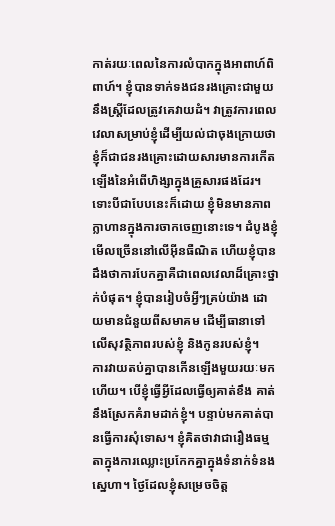កាត់រយៈពេលនៃការលំបាកក្នុងអាពាហ៍ពិពាហ៍។ ខ្ញុំបានទាក់ទងជនរងគ្រោះជាមួយនឹងស្ត្រីដែលត្រូវគេវាយដំ។ វាត្រូវការពេលវេលាសម្រាប់ខ្ញុំដើម្បីយល់ជាចុងក្រោយថាខ្ញុំក៏ជាជនរងគ្រោះដោយសារមានការកើតឡើងនៃអំពើហិង្សាក្នុងគ្រួសារផងដែរ។ ទោះបីជាបែបនេះក៏ដោយ ខ្ញុំមិនមានភាពក្លាហានក្នុងការចាកចេញនោះទេ។ ដំបូងខ្ញុំមើលច្រើននៅលើអ៊ីនធឺណិត ហើយខ្ញុំបានដឹងថាការបែកគ្នាគឺជាពេលវេលាដ៏គ្រោះថ្នាក់បំផុត។ ខ្ញុំបានរៀបចំអ្វីៗគ្រប់យ៉ាង ដោយមានជំនួយពីសមាគម ដើម្បីធានាទៅលើសុវត្ថិភាពរបស់ខ្ញុំ និងកូនរបស់ខ្ញុំ។
ការវាយតប់គ្នាបានកើនឡើងមួយរយៈមកហើយ។ បើខ្ញុំធ្វើអ្វីដែលធ្វើឲ្យគាត់ខឹង គាត់នឹងស្រែកគំរាមដាក់ខ្ញុំ។ បន្ទាប់មកគាត់បានធ្វើការសុំទោស។ ខ្ញុំគិតថាវាជារឿងធម្មតាក្នុងការឈ្លោះប្រកែកគ្នាក្នុងទំនាក់ទំនងស្នេហា។ ថ្ងៃដែលខ្ញុំសម្រេចចិត្ត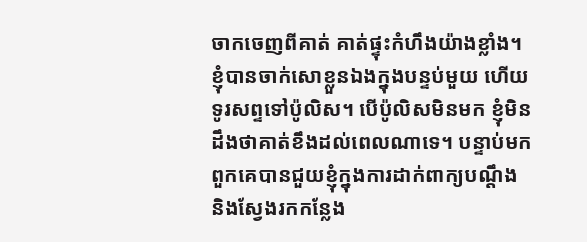ចាកចេញពីគាត់ គាត់ផ្ទុះកំហឹងយ៉ាងខ្លាំង។ ខ្ញុំបានចាក់សោខ្លួនឯងក្នុងបន្ទប់មួយ ហើយទូរសព្ទទៅប៉ូលិស។ បើប៉ូលិសមិនមក ខ្ញុំមិនដឹងថាគាត់ខឹងដល់ពេលណាទេ។ បន្ទាប់មក ពួកគេបានជួយខ្ញុំក្នុងការដាក់ពាក្យបណ្តឹង និងស្វែងរកកន្លែង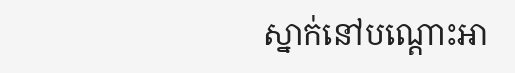ស្នាក់នៅបណ្តោះអា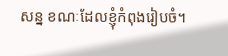សន្ន ខណៈដែលខ្ញុំកំពុងរៀបចំ។